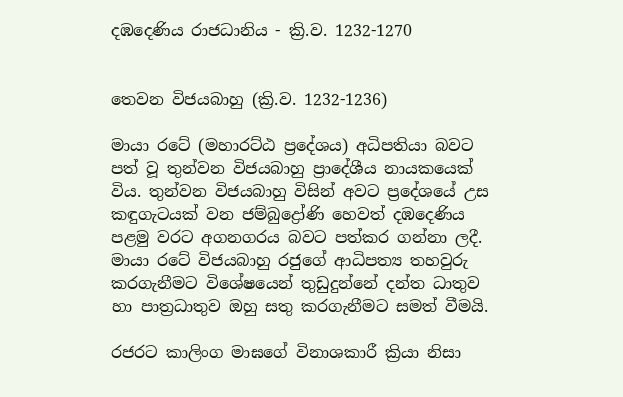දඹදෙණිය රාජධානිය - ක්‍රි.ව. 1232-1270


තෙවන විජයබාහු (ක්‍රි.ව. 1232-1236)

මායා රටේ (මහාරට්ඨ ප්‍රදේශය) අධිපතියා බවට පත් වූ තුන්වන විජයබාහු ප්‍රාදේශීය නායකයෙක් විය. තුන්වන විජයබාහු විසින් අවට ප්‍රදේශයේ උස කඳුගැටයක් වන ජම්බුද්‍රෝණි හෙවත් දඹදෙණිය පළමු වරට අගනගරය බවට පත්කර ගන්නා ලදී. මායා රටේ විජයබාහු රජුගේ ආධිපත්‍ය තහවුරු කරගැනීමට විශේෂයෙන් තුඩුදුන්නේ දන්ත ධාතුව හා පාත්‍රධාතුව ඔහු සතු කරගැනීමට සමත් වීමයි.

රජරට කාලිංග මාඝගේ විනාශකාරී ක්‍රියා නිසා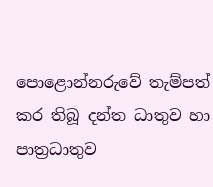පොළොන්නරුවේ තැම්පත් කර තිබූ දන්ත ධාතුව හා පාත්‍රධාතුව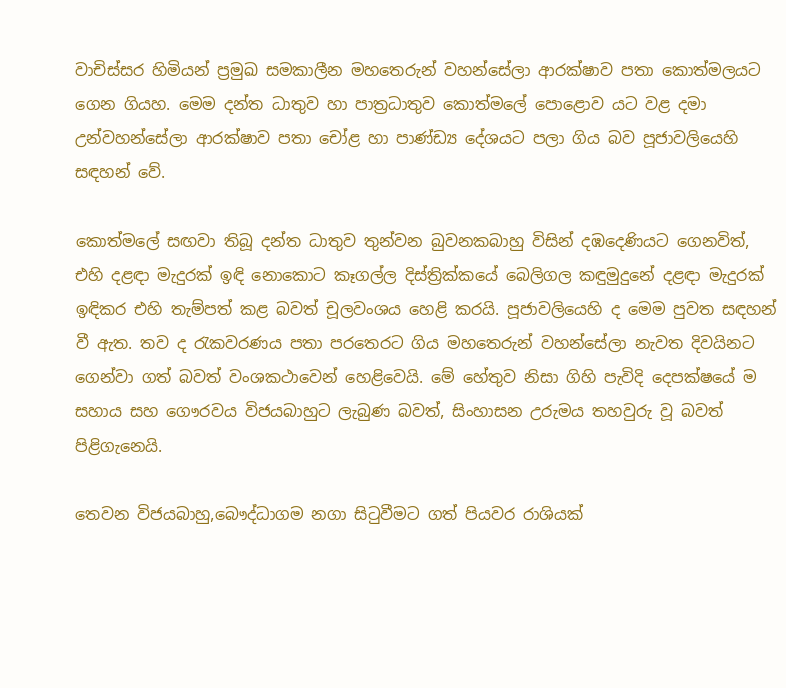වාචිස්සර හිමියන් ප්‍රමුඛ සමකාලීන මහතෙරුන් වහන්සේලා ආරක්ෂාව පතා කොත්මලයට ගෙන ගියහ. මෙම දන්ත ධාතුව හා පාත්‍රධාතුව කොත්මලේ පොළොව යට වළ දමා උන්වහන්සේලා ආරක්ෂාව පතා චෝළ හා පාණ්ඩ්‍ය දේශයට පලා ගිය බව පූජාවලියෙහි සඳහන් වේ.

කොත්මලේ සඟවා තිබූ දන්ත ධාතුව තුන්වන බුවනකබාහු විසින් දඹදෙණියට ගෙනවිත්, එහි දළඳා මැදුරක් ඉඳි නොකොට කෑගල්ල දිස්ත්‍රික්කයේ බෙලිගල කඳුමුදුනේ දළඳා මැදුරක් ඉඳිකර එහි තැම්පත් කළ බවත් චූලවංශය හෙළි කරයි. පූජාවලියෙහි ද මෙම පුවත සඳහන් වී ඇත. තව ද රැකවරණය පතා පරතෙරට ගිය මහතෙරුන් වහන්සේලා නැවත දිවයිනට ගෙන්වා ගත් බවත් වංශකථාවෙන් හෙළිවෙයි. මේ හේතුව නිසා ගිහි පැවිදි දෙපක්ෂයේ ම සහාය සහ ගෞරවය විජයබාහුට ලැබුණ බවත්, සිංහාසන උරුමය තහවුරු වූ බවත් පිළිගැනෙයි.

තෙවන විජයබාහු,බෞද්ධාගම නගා සිටුවීමට ගත් පියවර රාශියක්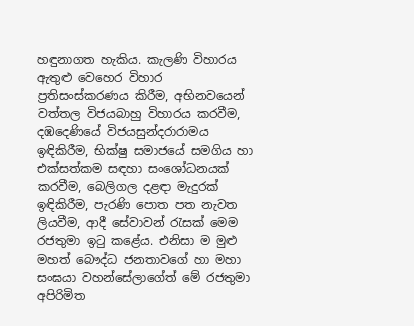හඳුනාගත හැකිය. කැලණි විහාරය ඇතුළු වෙහෙර විහාර ප්‍රතිසංස්කරණය කිරීම, අභිනවයෙන් වත්තල විජයබාහු විහාරය කරවීම, දඹදෙණියේ විජයසුන්දරාරාමය ඉඳිකිරීම, භික්ෂු සමාජයේ සමගිය හා එක්සත්කම සඳහා සංශෝධනයක් කරවීම, බෙලිගල දළඳා මැදුරක් ඉඳිකිරීම, පැරණි පොත පත නැවත ලියවීම, ආදී සේවාවන් රැසක් මෙම රජතුමා ඉටු කළේය. එනිසා ම මුළු මහත් බෞද්ධ ජනතාවගේ හා මහා සංඝයා වහන්සේලාගේත් මේ රජතුමා අපිරිමිත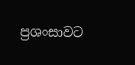ප්‍රශංසාවට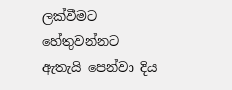ලක්වීමට හේතුවන්නට ඇතැයි පෙන්වා දිය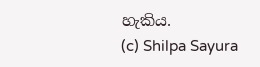හැකිය.
(c) Shilpa Sayura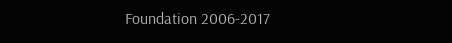Foundation 2006-2017